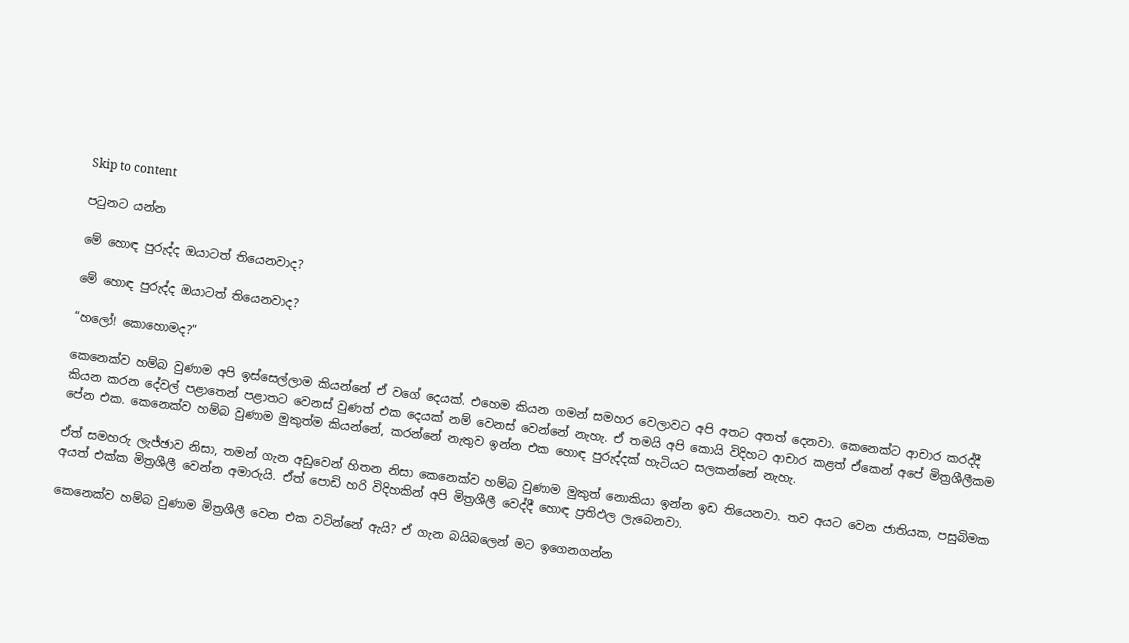Skip to content

පටුනට යන්න

මේ හොඳ පුරුද්ද ඔයාටත් තියෙනවාද?

මේ හොඳ පුරුද්ද ඔයාටත් තියෙනවාද?

“හලෝ! කොහොමද?”

කෙනෙක්ව හම්බ වුණාම අපි ඉස්සෙල්ලාම කියන්නේ ඒ වගේ දෙයක්. එහෙම කියන ගමන් සමහර වෙලාවට අපි අතට අතත් දෙනවා. කෙනෙක්ට ආචාර කරද්දී කියන කරන දේවල් පළාතෙන් පළාතට වෙනස් වුණත් එක දෙයක් නම් වෙනස් වෙන්නේ නැහැ. ඒ තමයි අපි කොයි විදිහට ආචාර කළත් ඒකෙන් අපේ මිත්‍රශීලීකම පේන එක. කෙනෙක්ව හම්බ වුණාම මුකුත්ම කියන්නේ, කරන්නේ නැතුව ඉන්න එක හොඳ පුරුද්දක් හැටියට සලකන්නේ නැහැ.

ඒත් සමහරු ලැජ්ඡාව නිසා, තමන් ගැන අඩුවෙන් හිතන නිසා කෙනෙක්ව හම්බ වුණාම මුකුත් නොකියා ඉන්න ඉඩ තියෙනවා. තව අයට වෙන ජාතියක, පසුබිමක අයත් එක්ක මිත්‍රශීලී වෙන්න අමාරුයි. ඒත් පොඩි හරි විදිහකින් අපි මිත්‍රශීලී වෙද්දී හොඳ ප්‍රතිඵල ලැබෙනවා.

කෙනෙක්ව හම්බ වුණාම මිත්‍රශීලී වෙන එක වටින්නේ ඇයි? ඒ ගැන බයිබලෙන් මට ඉගෙනගන්න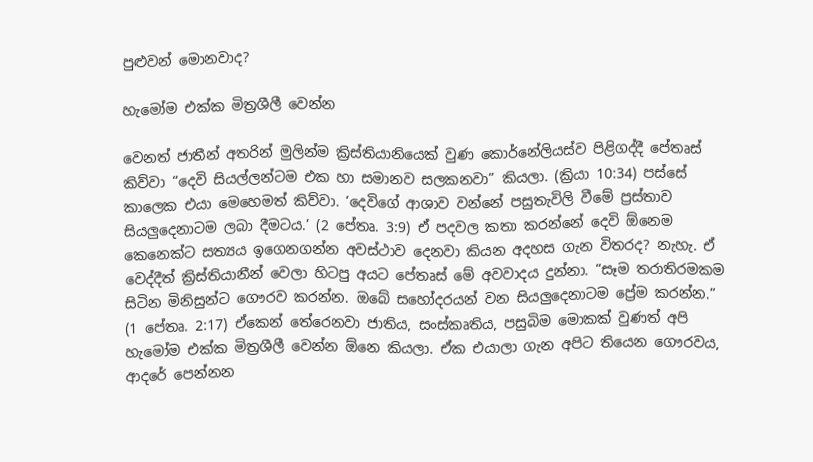පුළුවන් මොනවාද?

හැමෝම එක්ක මිත්‍රශීලී වෙන්න

වෙනත් ජාතීන් අතරින් මුලින්ම ක්‍රිස්තියානියෙක් වුණ කොර්නේලියස්ව පිළිගද්දී පේතෘස් කිව්වා “දෙවි සියල්ලන්ටම එක හා සමානව සලකනවා” කියලා. (ක්‍රියා 10:34) පස්සේ කාලෙක එයා මෙහෙමත් කිව්වා. ‘දෙවිගේ ආශාව වන්නේ පසුතැවිලි වීමේ ප්‍රස්තාව සියලුදෙනාටම ලබා දීමටය.’ (2 පේතෘ. 3:9) ඒ පදවල කතා කරන්නේ දෙවි ඕනෙම කෙනෙක්ට සත්‍යය ඉගෙනගන්න අවස්ථාව දෙනවා කියන අදහස ගැන විතරද? නැහැ. ඒ වෙද්දීත් ක්‍රිස්තියානීන් වෙලා හිටපු අයට පේතෘස් මේ අවවාදය දුන්නා. “සෑම තරාතිරමකම සිටින මිනිසුන්ට ගෞරව කරන්න. ඔබේ සහෝදරයන් වන සියලුදෙනාටම ප්‍රේම කරන්න.” (1 පේතෘ. 2:17) ඒකෙන් තේරෙනවා ජාතිය, සංස්කෘතිය, පසුබිම මොකක් වුණත් අපි හැමෝම එක්ක මිත්‍රශීලී වෙන්න ඕනෙ කියලා. ඒක එයාලා ගැන අපිට තියෙන ගෞරවය, ආදරේ පෙන්නන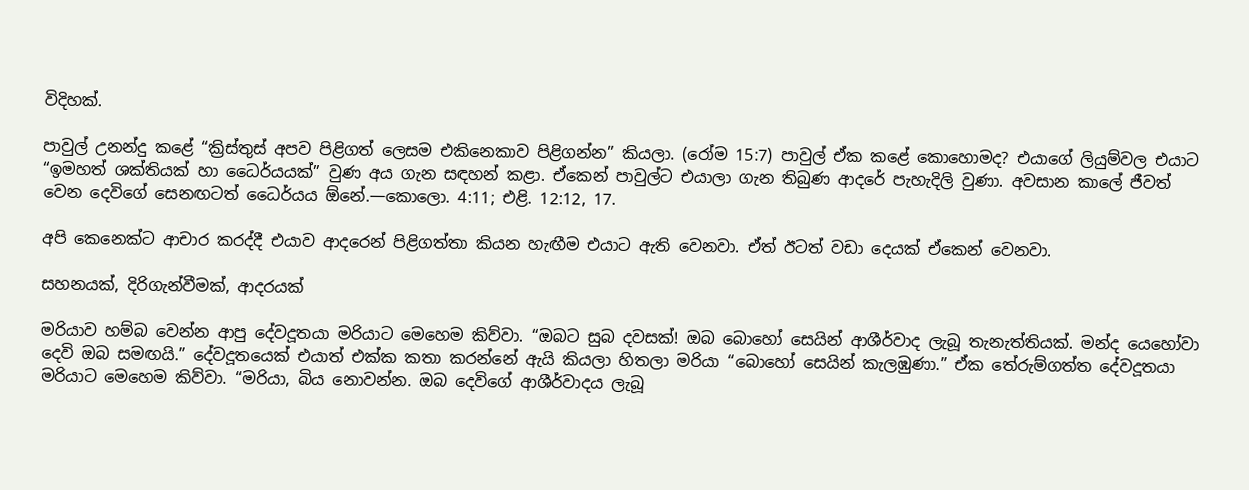විදිහක්.

පාවුල් උනන්දු කළේ “ක්‍රිස්තුස් අපව පිළිගත් ලෙසම එකිනෙකාව පිළිගන්න” කියලා. (රෝම 15:7) පාවුල් ඒක කළේ කොහොමද? එයාගේ ලියුම්වල එයාට “ඉමහත් ශක්තියක් හා ධෛර්යයක්” වුණ අය ගැන සඳහන් කළා. ඒකෙන් පාවුල්ට එයාලා ගැන තිබුණ ආදරේ පැහැදිලි වුණා. අවසාන කාලේ ජීවත් වෙන දෙවිගේ සෙනඟටත් ධෛර්යය ඕනේ.—කොලො. 4:11; එළි. 12:12, 17.

අපි කෙනෙක්ට ආචාර කරද්දී එයාව ආදරෙන් පිළිගත්තා කියන හැඟීම එයාට ඇති වෙනවා. ඒත් ඊටත් වඩා දෙයක් ඒකෙන් වෙනවා.

සහනයක්, දිරිගැන්වීමක්, ආදරයක්

මරියාව හම්බ වෙන්න ආපු දේවදූතයා මරියාට මෙහෙම කිව්වා. “ඔබට සුබ දවසක්! ඔබ බොහෝ සෙයින් ආශීර්වාද ලැබූ තැනැත්තියක්. මන්ද යෙහෝවා දෙවි ඔබ සමඟයි.” දේවදූතයෙක් එයාත් එක්ක කතා කරන්නේ ඇයි කියලා හිතලා මරියා “බොහෝ සෙයින් කැලඹුණා.” ඒක තේරුම්ගත්ත දේවදූතයා මරියාට මෙහෙම කිව්වා. “මරියා, බිය නොවන්න. ඔබ දෙවිගේ ආශීර්වාදය ලැබූ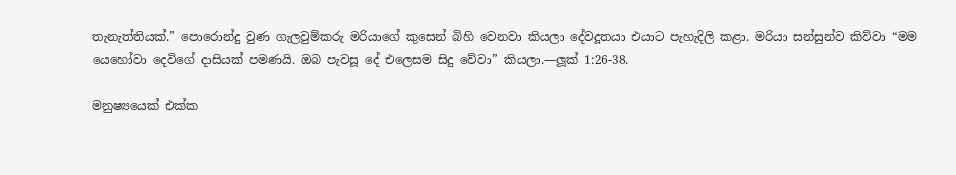තැනැත්තියක්.” පොරොන්දු වුණ ගැලවුම්කරු මරියාගේ කුසෙන් බිහි වෙනවා කියලා දේවදූතයා එයාට පැහැදිලි කළා. මරියා සන්සුන්ව කිව්වා “මම යෙහෝවා දෙවිගේ දාසියක් පමණයි. ඔබ පැවසූ දේ එලෙසම සිදු වේවා” කියලා.—ලූක් 1:26-38.

මනුෂ්‍යයෙක් එක්ක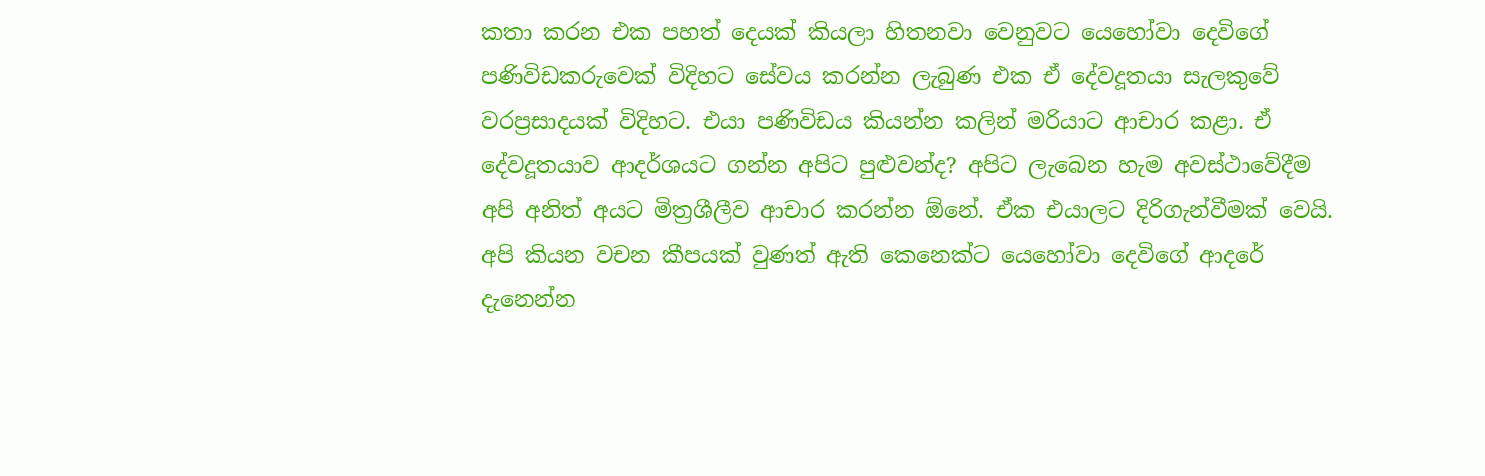කතා කරන එක පහත් දෙයක් කියලා හිතනවා වෙනුවට යෙහෝවා දෙවිගේ පණිවිඩකරුවෙක් විදිහට සේවය කරන්න ලැබුණ එක ඒ දේවදූතයා සැලකුවේ වරප්‍රසාදයක් විදිහට. එයා පණිවිඩය කියන්න කලින් මරියාට ආචාර කළා. ඒ දේවදූතයාව ආදර්ශයට ගන්න අපිට පුළුවන්ද? අපිට ලැබෙන හැම අවස්ථාවේදීම අපි අනිත් අයට මිත්‍රශීලීව ආචාර කරන්න ඕනේ. ඒක එයාලට දිරිගැන්වීමක් වෙයි. අපි කියන වචන කීපයක් වුණත් ඇති කෙනෙක්ට යෙහෝවා දෙවිගේ ආදරේ දැනෙන්න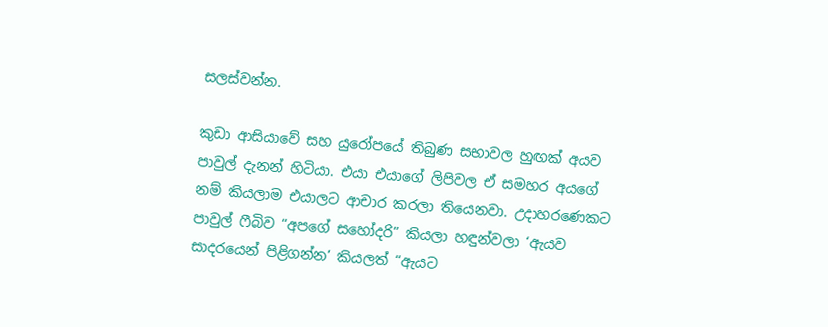සලස්වන්න.

කුඩා ආසියාවේ සහ යුරෝපයේ තිබුණ සභාවල හුඟක් අයව පාවුල් දැනන් හිටියා. එයා එයාගේ ලිපිවල ඒ සමහර අයගේ නම් කියලාම එයාලට ආචාර කරලා තියෙනවා. උදාහරණෙකට පාවුල් ෆීබිව “අපගේ සහෝදරි” කියලා හඳුන්වලා ‘ඇයව සාදරයෙන් පිළිගන්න’ කියලත් “ඇයට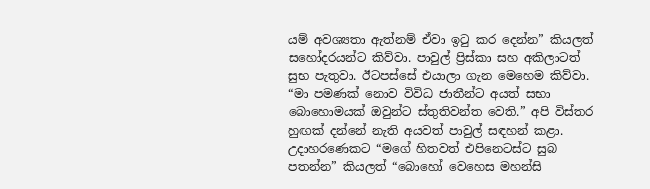යම් අවශ්‍යතා ඇත්නම් ඒවා ඉටු කර දෙන්න” කියලත් සහෝදරයන්ට කිව්වා. පාවුල් ප්‍රිස්කා සහ අකිලාටත් සුභ පැතුවා. ඊටපස්සේ එයාලා ගැන මෙහෙම කිව්වා. “මා පමණක් නොව විවිධ ජාතීන්ට අයත් සභා බොහොමයක් ඔවුන්ට ස්තුතිවන්ත වෙති.” අපි විස්තර හුඟක් දන්නේ නැති අයවත් පාවුල් සඳහන් කළා. උදාහරණෙකට “මගේ හිතවත් එපිනෙටස්ට සුබ පතන්න” කියලත් “බොහෝ වෙහෙස මහන්සි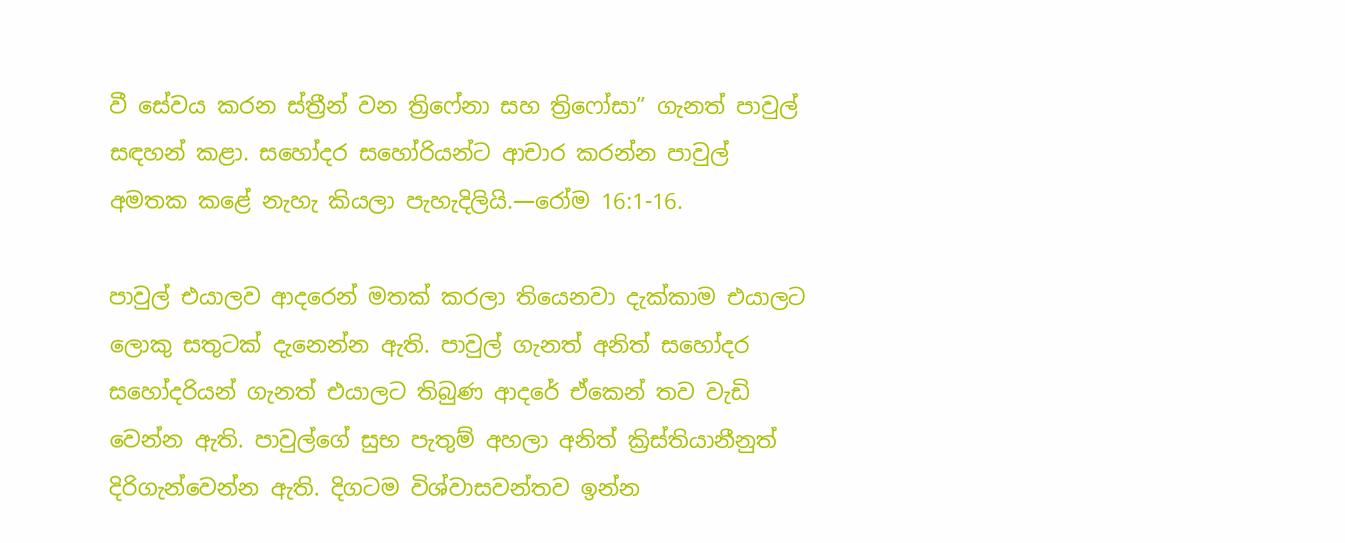වී සේවය කරන ස්ත්‍රීන් වන ත්‍රිෆේනා සහ ත්‍රිෆෝසා” ගැනත් පාවුල් සඳහන් කළා. සහෝදර සහෝරියන්ට ආචාර කරන්න පාවුල් අමතක කළේ නැහැ කියලා පැහැදිලියි.—රෝම 16:1-16.

පාවුල් එයාලව ආදරෙන් මතක් කරලා තියෙනවා දැක්කාම එයාලට ලොකු සතුටක් දැනෙන්න ඇති. පාවුල් ගැනත් අනිත් සහෝදර සහෝදරියන් ගැනත් එයාලට තිබුණ ආදරේ ඒකෙන් තව වැඩි වෙන්න ඇති. පාවුල්ගේ සුභ පැතුම් අහලා අනිත් ක්‍රිස්තියානීනුත් දිරිගැන්වෙන්න ඇති. දිගටම විශ්වාසවන්තව ඉන්න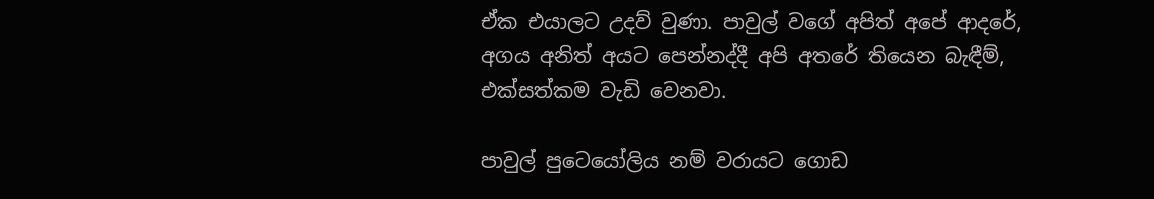ඒක එයාලට උදව් වුණා. පාවුල් වගේ අපිත් අපේ ආදරේ, අගය අනිත් අයට පෙන්නද්දී අපි අතරේ තියෙන බැඳීම්, එක්සත්කම වැඩි වෙනවා.

පාවුල් පුටෙයෝලිය නම් වරායට ගොඩ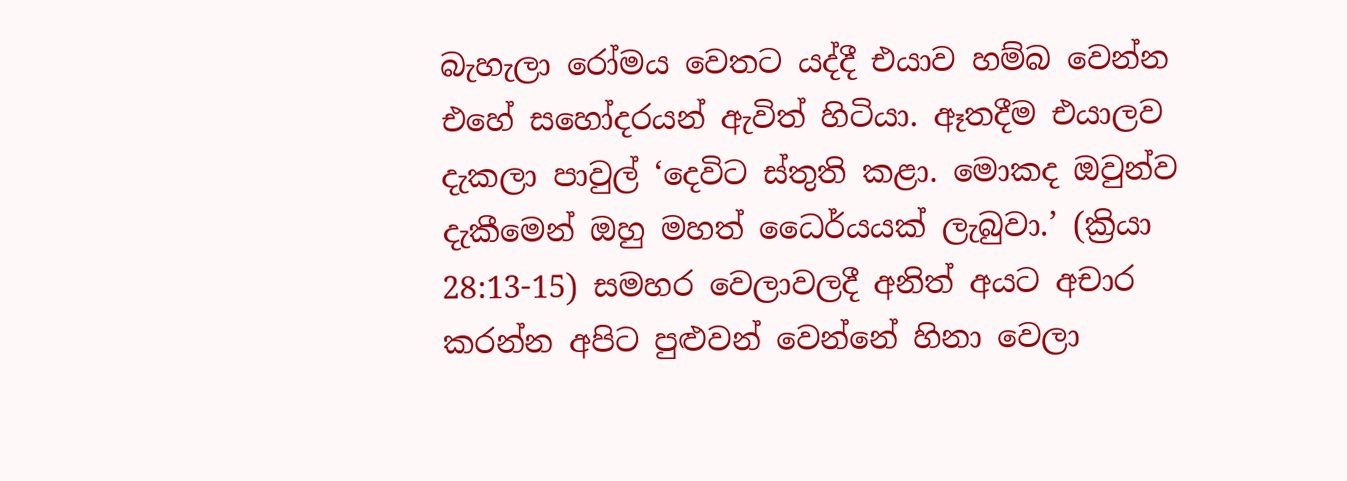බැහැලා රෝමය වෙතට යද්දී එයාව හම්බ වෙන්න එහේ සහෝදරයන් ඇවිත් හිටියා. ඈතදීම එයාලව දැකලා පාවුල් ‘දෙවිට ස්තුති කළා. මොකද ඔවුන්ව දැකීමෙන් ඔහු මහත් ධෛර්යයක් ලැබුවා.’ (ක්‍රියා 28:13-15) සමහර වෙලාවලදී අනිත් අයට අචාර කරන්න අපිට පුළුවන් වෙන්නේ හිනා වෙලා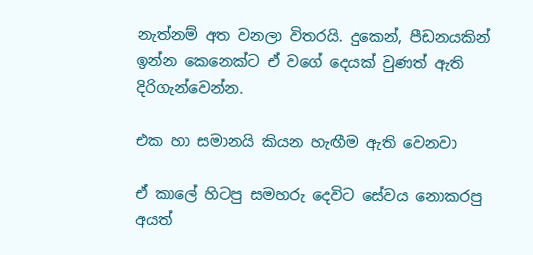නැත්නම් අත වනලා විතරයි. දුකෙන්, පීඩනයකින් ඉන්න කෙනෙක්ට ඒ වගේ දෙයක් වුණත් ඇති දිරිගැන්වෙන්න.

එක හා සමානයි කියන හැඟීම ඇති වෙනවා

ඒ කාලේ හිටපු සමහරු දෙවිට සේවය නොකරපු අයත්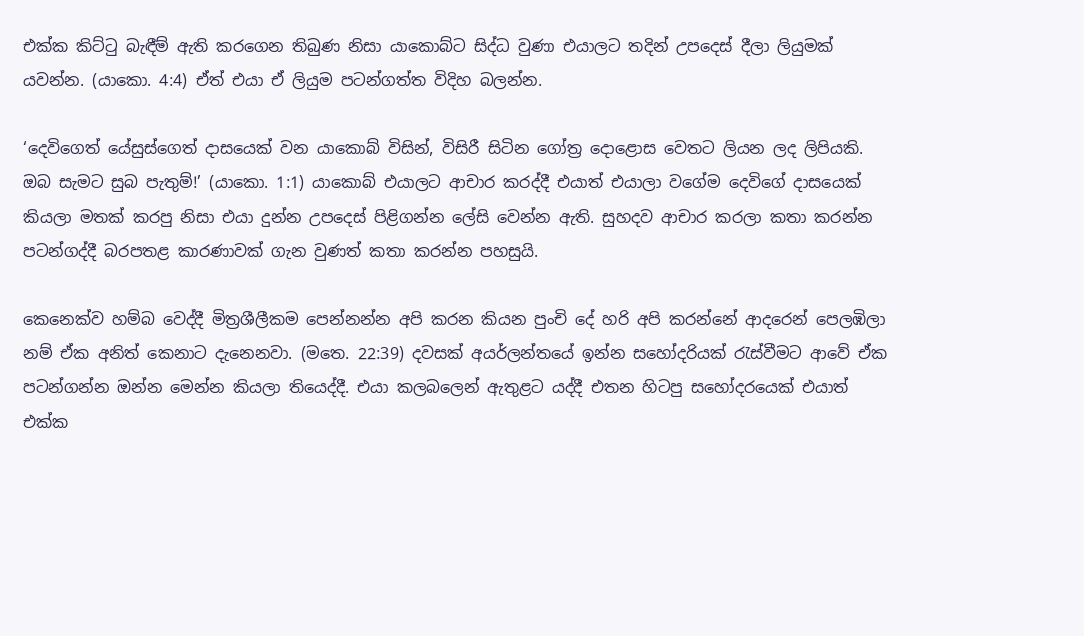එක්ක කිට්ටු බැඳීම් ඇති කරගෙන තිබුණ නිසා යාකොබ්ට සිද්ධ වුණා එයාලට තදින් උපදෙස් දීලා ලියුමක් යවන්න. (යාකො. 4:4) ඒත් එයා ඒ ලියුම පටන්ගත්ත විදිහ බලන්න.

‘දෙවිගෙත් යේසුස්ගෙත් දාසයෙක් වන යාකොබ් විසින්, විසිරී සිටින ගෝත්‍ර දොළොස වෙතට ලියන ලද ලිපියකි. ඔබ සැමට සුබ පැතුම්!’ (යාකො. 1:1) යාකොබ් එයාලට ආචාර කරද්දී එයාත් එයාලා වගේම දෙවිගේ දාසයෙක් කියලා මතක් කරපු නිසා එයා දුන්න උපදෙස් පිළිගන්න ලේසි වෙන්න ඇති. සුහදව ආචාර කරලා කතා කරන්න පටන්ගද්දී බරපතළ කාරණාවක් ගැන වුණත් කතා කරන්න පහසුයි.

කෙනෙක්ව හම්බ වෙද්දී මිත්‍රශීලීකම පෙන්නන්න අපි කරන කියන පුංචි දේ හරි අපි කරන්නේ ආදරෙන් පෙලඹිලා නම් ඒක අනිත් කෙනාට දැනෙනවා. (මතෙ. 22:39) දවසක් අයර්ලන්තයේ ඉන්න සහෝදරියක් රැස්වීමට ආවේ ඒක පටන්ගන්න ඔන්න මෙන්න කියලා තියෙද්දී. එයා කලබලෙන් ඇතුළට යද්දී එතන හිටපු සහෝදරයෙක් එයාත් එක්ක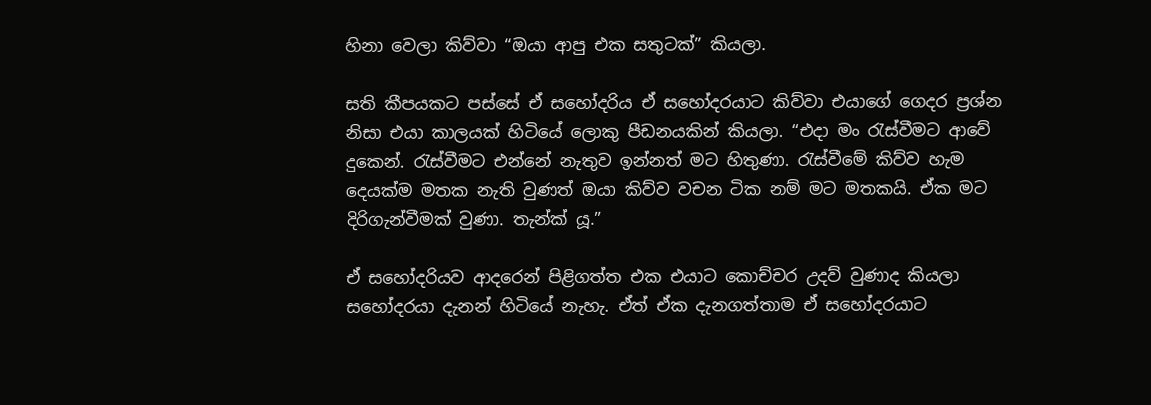හිනා වෙලා කිව්වා “ඔයා ආපු එක සතුටක්” කියලා.

සති කීපයකට පස්සේ ඒ සහෝදරිය ඒ සහෝදරයාට කිව්වා එයාගේ ගෙදර ප්‍රශ්න නිසා එයා කාලයක් හිටියේ ලොකු පීඩනයකින් කියලා. “එදා මං රැස්වීමට ආවේ දුකෙන්. රැස්වීමට එන්නේ නැතුව ඉන්නත් මට හිතුණා. රැස්වීමේ කිව්ව හැම දෙයක්ම මතක නැති වුණත් ඔයා කිව්ව වචන ටික නම් මට මතකයි. ඒක මට දිරිගැන්වීමක් වුණා. තැන්ක් යූ.”

ඒ සහෝදරියව ආදරෙන් පිළිගත්ත එක එයාට කොච්චර උදව් වුණාද කියලා සහෝදරයා දැනන් හිටියේ නැහැ. ඒත් ඒක දැනගත්තාම ඒ සහෝදරයාට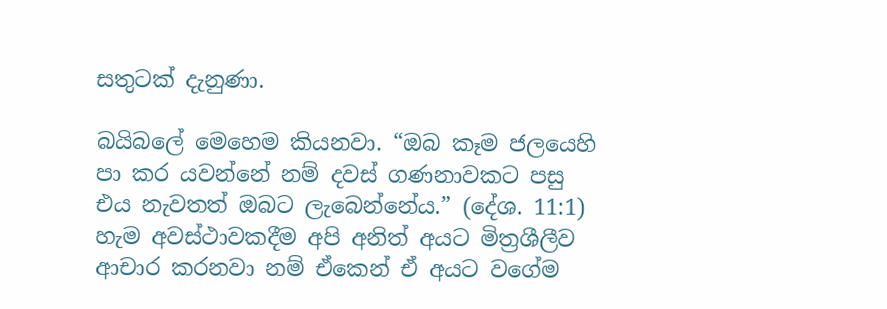සතුටක් දැනුණා.

බයිබලේ මෙහෙම කියනවා. “ඔබ කෑම ජලයෙහි පා කර යවන්නේ නම් දවස් ගණනාවකට පසු එය නැවතත් ඔබට ලැබෙන්නේය.” (දේශ. 11:1) හැම අවස්ථාවකදීම අපි අනිත් අයට මිත්‍රශීලීව ආචාර කරනවා නම් ඒකෙන් ඒ අයට වගේම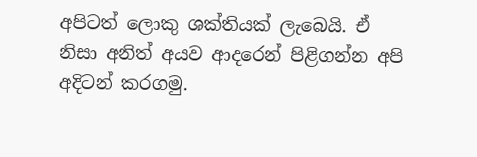අපිටත් ලොකු ශක්තියක් ලැබෙයි. ඒ නිසා අනිත් අයව ආදරෙන් පිළිගන්න අපි අදිටන් කරගමු.